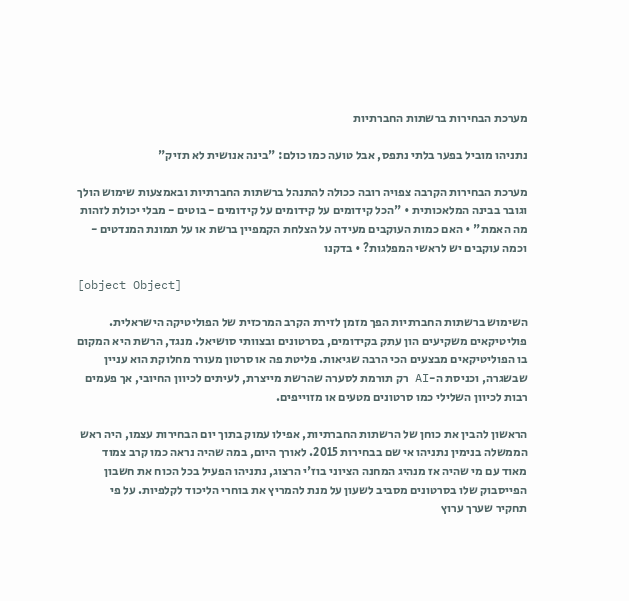מערכת הבחירות ברשתות החברתיות

נתניהו מוביל בפער בלתי נתפס, אבל טועה כמו כולם: "בינה אנושית לא תזיק"

מערכת הבחירות הקרבה צפויה רובה ככולה להתנהל ברשתות החברתיות ובאמצעות שימוש הולך וגובר בבינה המלאכותית • "הכל קידומים על קידומים על קידומים - בוטים - מבלי יכולת לזהות מה האמת" • האם כמות העוקבים מעידה על הצלחת הקמפיין ברשת או על תמונת המנדטים - וכמה עוקבים יש לראשי המפלגות? • בדקנו

[object Object]

השימוש ברשתות החברתיות הפך מזמן לזירת הקרב המרכזית של הפוליטיקה הישראלית. פוליטיקאים משקיעים הון עתק בקידומים, בסרטונים ובצוותי סושיאל. מנגד, הרשת היא המקום בו הפוליטיקאים מבצעים הכי הרבה שגיאות. פליטת פה או סרטון מעורר מחלוקת הוא עניין שבשגרה, וכניסת ה-AI רק תורמת לסערה שהרשת מייצרת, לעיתים לכיוון החיובי, אך פעמים רבות לכיוון השלילי כמו סרטונים מטעים או מזוייפים.

הראשון להבין את כוחן של הרשתות החברתיות, אפילו עמוק בתוך יום הבחירות עצמו, היה ראש הממשלה בנימין נתניהו אי שם בבחירות 2015. לאורך היום, במה שהיה נראה כמו קרב צמוד מאוד עם מי שהיה אז מנהיג המחנה הציוני בוז'י הרצוג, נתניהו הפעיל בכל הכוח את חשבון הפייסבוק שלו בסרטונים מסביב לשעון על מנת להמריץ את בוחרי הליכוד לקלפיות. על פי תחקיר שערך ערוץ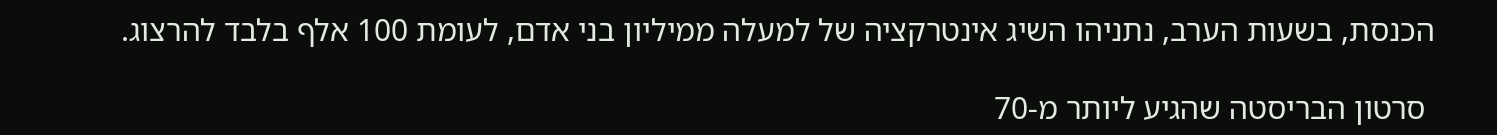הכנסת, בשעות הערב, נתניהו השיג אינטרקציה של למעלה ממיליון בני אדם, לעומת 100 אלף בלבד להרצוג.

 סרטון הבריסטה שהגיע ליותר מ-70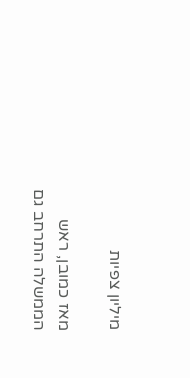מיליון צפיות

מאז כמובן, ראש הממשלה התרחב גם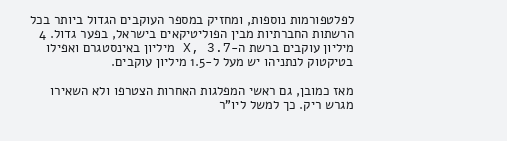לפלטפורמות נוספות, ומחזיק במספר העוקבים הגדול ביותר בכל הרשתות החברתיות מבין הפוליטיקאים בישראל, בפער גדול. 4 מיליון עוקבים ברשת ה-X, 3.7 מיליון באינסטגרם ואפילו בטיקטוק לנתניהו יש מעל ל-1.5 מיליון עוקבים.

מאז כמובן, גם ראשי המפלגות האחרות הצטרפו ולא השאירו מגרש ריק. כך למשל ליו"ר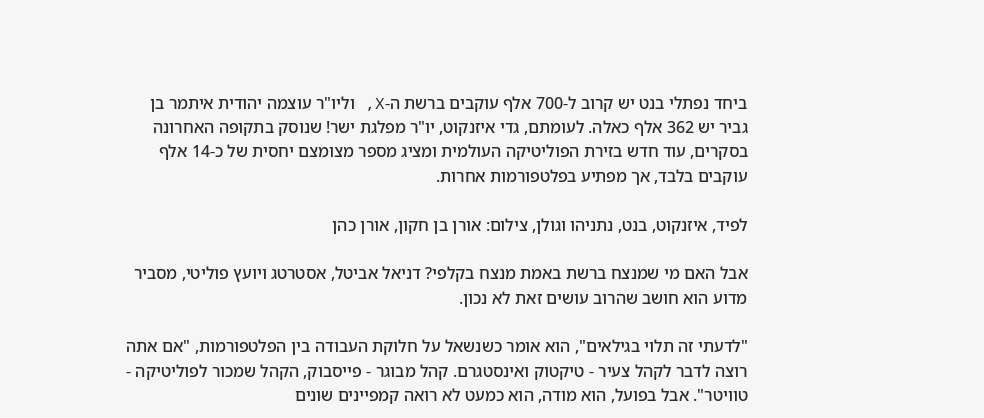ביחד נפתלי בנט יש קרוב ל-700 אלף עוקבים ברשת ה-X, וליו"ר עוצמה יהודית איתמר בן גביר יש 362 אלף כאלה. לעומתם, גדי איזנקוט, יו"ר מפלגת ישר! שנוסק בתקופה האחרונה בסקרים, עוד חדש בזירת הפוליטיקה העולמית ומציג מספר מצומצם יחסית של כ-14 אלף עוקבים בלבד, אך מפתיע בפלטפורמות אחרות.

לפיד, איזנקוט, בנט, נתניהו וגולן, צילום: אורן בן חקון, אורן כהן

אבל האם מי שמנצח ברשת באמת מנצח בקלפי? דניאל אביטל, אסטרטג ויועץ פוליטי, מסביר מדוע הוא חושב שהרוב עושים זאת לא נכון.

"לדעתי זה תלוי בגילאים", הוא אומר כשנשאל על חלוקת העבודה בין הפלטפורמות, "אם אתה רוצה לדבר לקהל צעיר - טיקטוק ואינסטגרם. קהל מבוגר - פייסבוק, הקהל שמכור לפוליטיקה - טוויטר". אבל בפועל, הוא מודה, הוא כמעט לא רואה קמפיינים שונים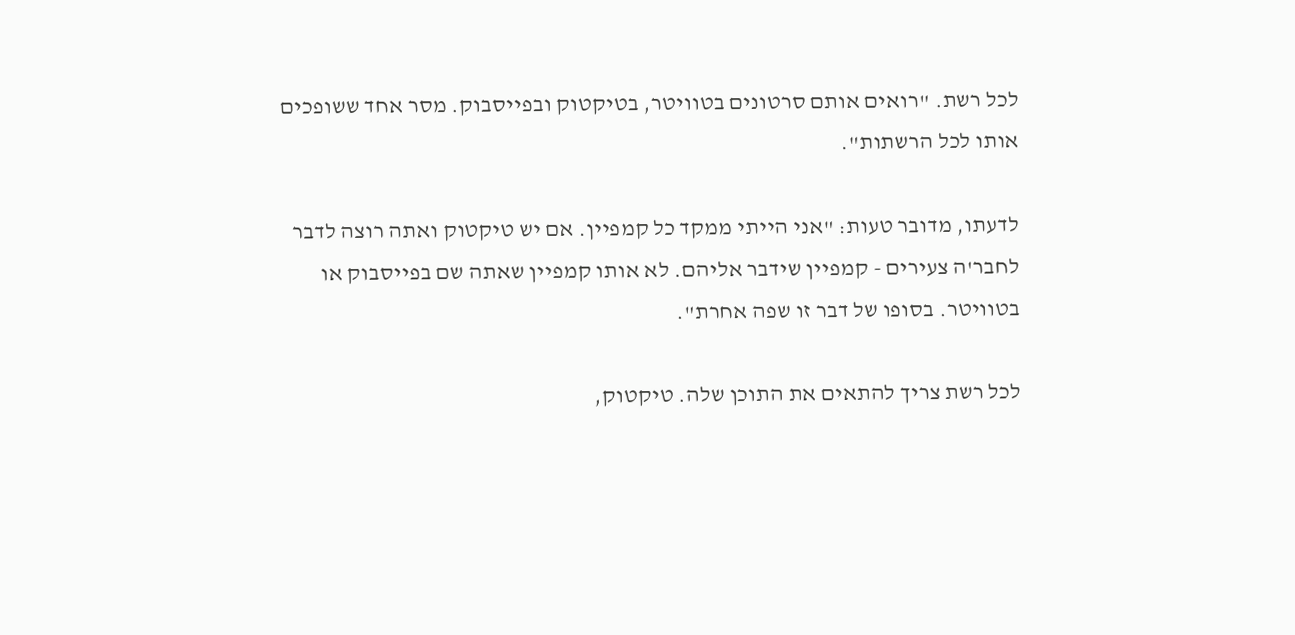לכל רשת. "רואים אותם סרטונים בטוויטר, בטיקטוק ובפייסבוק. מסר אחד ששופכים אותו לכל הרשתות".

לדעתו, מדובר טעות: "אני הייתי ממקד כל קמפיין. אם יש טיקטוק ואתה רוצה לדבר לחבר'ה צעירים - קמפיין שידבר אליהם. לא אותו קמפיין שאתה שם בפייסבוק או בטוויטר. בסופו של דבר זו שפה אחרת".

לכל רשת צריך להתאים את התוכן שלה. טיקטוק,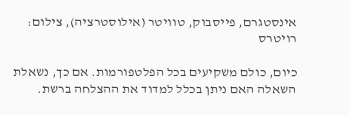אינסטגרם, פייסבוק, טוויטר (אילוסטרציה), צילום: רויטרס

כיום, כולם משקיעים בכל הפלטפורמות. אם כך, נשאלת השאלה האם ניתן בכלל למדוד את ההצלחה ברשת.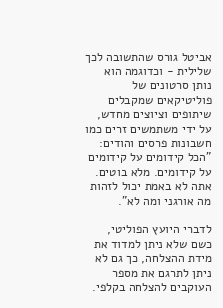אביטל גורס שהתשובה לכך שלילית - וכדוגמה הוא נותן סרטונים של פוליטיקאים שמקבלים שיתופים וציוצים מחדש, על ידי משתמשים זרים כמו חשבונות פרסים והודים: "הכל קידומים על קידומים על קידומים. מלא בוטים. אתה לא באמת יכול לזהות מה אורגני ומה לא".

לדברי היועץ הפוליטי, כשם שלא ניתן למדוד את מידת ההצלחה, כך גם לא ניתן לתרגם את מספר העוקבים להצלחה בקלפי.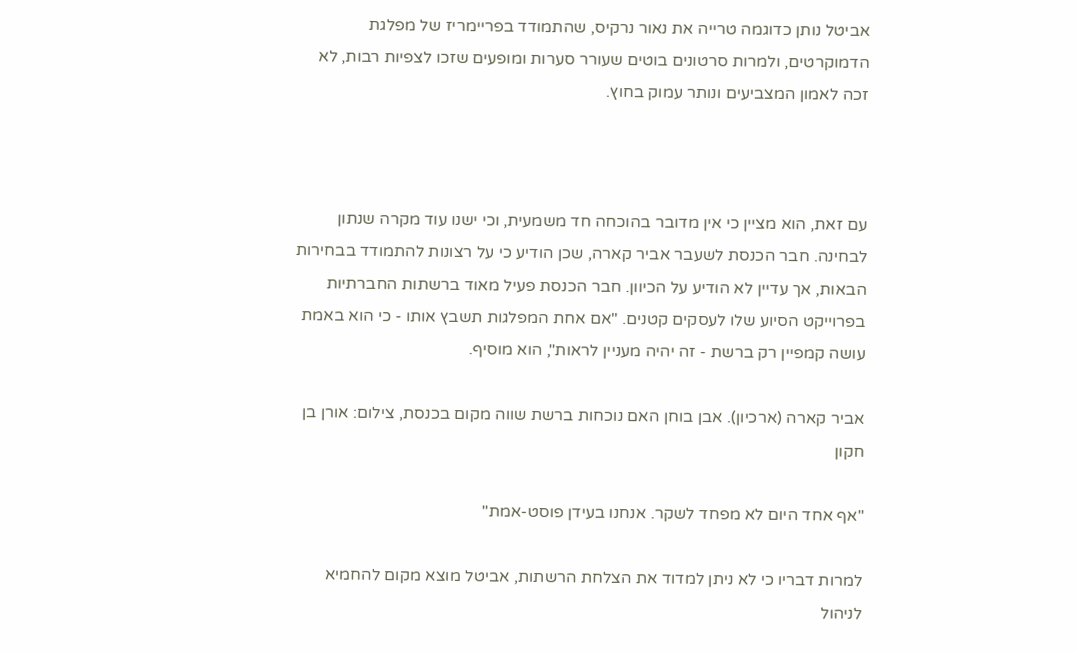אביטל נותן כדוגמה טרייה את נאור נרקיס, שהתמודד בפריימריז של מפלגת הדמוקרטים, ולמרות סרטונים בוטים שעורר סערות ומופעים שזכו לצפיות רבות, לא זכה לאמון המצביעים ונותר עמוק בחוץ.



עם זאת, הוא מציין כי אין מדובר בהוכחה חד משמעית, וכי ישנו עוד מקרה שנתון לבחינה. חבר הכנסת לשעבר אביר קארה, שכן הודיע כי על רצונות להתמודד בבחירות הבאות, אך עדיין לא הודיע על הכיוון. חבר הכנסת פעיל מאוד ברשתות החברתיות בפרוייקט הסיוע שלו לעסקים קטנים. "אם אחת המפלגות תשבץ אותו - כי הוא באמת עושה קמפיין רק ברשת - זה יהיה מעניין לראות", הוא מוסיף.

אביר קארה (ארכיון). אבן בוחן האם נוכחות ברשת שווה מקום בכנסת, צילום: אורן בן חקון

"אף אחד היום לא מפחד לשקר. אנחנו בעידן פוסט-אמת"

למרות דבריו כי לא ניתן למדוד את הצלחת הרשתות, אביטל מוצא מקום להחמיא לניהול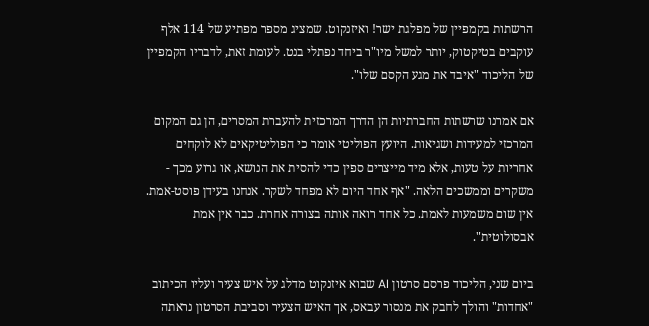הרשתות בקמפיין של מפלגת ישר! ואיזנקוט. שמציג מספר מפתיע של 114 אלף עוקבים בטיקטוק, יותר למשל מיו"ר ביחד נפתלי בנט. לעומת זאת, לדבריו הקמפיין של הליכוד "איבד את מגע הקסם שלו".

אם אמרנו שרשתות החברתיות הן הדרך המרכזית להעברת המסרים, הן גם המקום המרכזי למעידות ושגיאות. היועץ הפוליטי אומר כי הפוליטיקאים לא לוקחים אחריות על טעות, אלא מיד מייצרים ספין כדי להסית את הנושא, או גרוע מכך - משקרים וממשכים הלאה. "אף אחד היום לא מפחד לשקר. אנחנו בעידן פוסט-אמת. אין שום משמעות לאמת. כל אחד רואה אותה בצורה אחרת. כבר אין אמת אבסולוטית".

ביום שני, הליכוד פרסם סרטון AI שבוא איזנקוט מדלג על איש צעיר ועליו הכיתוב "אחדות" והולך לחבק את מנסור עבאס, אך האיש הצעיר וסביבת הסרטון נראתה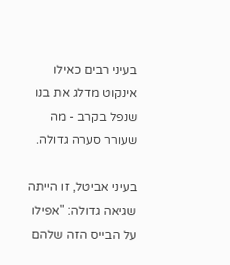בעיני רבים כאילו אינקוט מדלג את בנו שנפל בקרב - מה שעורר סערה גדולה.

בעיני אביטל, זו הייתה שגיאה גדולה: "אפילו על הבייס הזה שלהם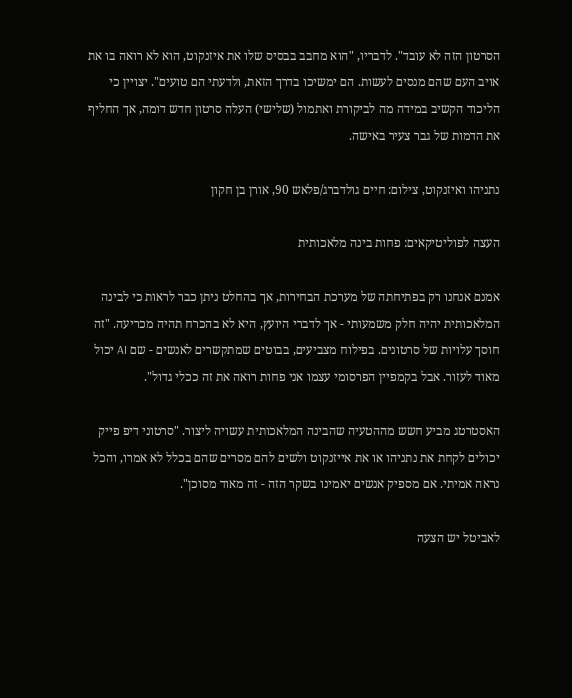הסרטון הזה לא עובד". לדבריו, "הוא מחבב בבסיס שלו את איזנקוט, הוא לא רואה בו את אויב העם שהם מנסים לעשות. הם ימשיכו בדרך הזאת, ולדעתי הם טועים". יצויין כי הליכוד הקשיב במידה מה לביקורת ואתמול (שלישי) העלה סרטון חדש דומה, אך החליף את הדמות של גבר צעיר באישה.

נתניהו ואיזנקוט, צילום: חיים גולדברג/פלאש 90, אורן בן חקון

העצה לפוליטיקאים: פחות בינה מלאכותית

אמנם אנחנו רק בפתיחתה של מערכת הבחירות, אך בהחלט ניתן כבר לראות כי לבינה המלאכותית יהיה חלק משמעותי - אך לדברי היועץ, היא לא בהכרח תהיה מכריעה. "זה חוסך עלויות של סרטונים. בפילוח מצביעים, בבוטים שמתקשרים לאנשים - שם AI יכול מאוד לעזור. אבל בקמפיין הפרסומי עצמו אני פחות רואה את זה ככלי גדול".

האסטרטג מביע חשש מההטעיה שהבינה המלאכותית עשויה ליצור. "סרטוני דיפ פייק יכולים לקחת את נתניהו או את אייזנקוט ולשים להם מסרים שהם בכלל לא אמרו, והכל נראה אמיתי. אם מספיק אנשים יאמינו בשקר הזה - זה מאוד מסוכן".

לאביטל יש הצעה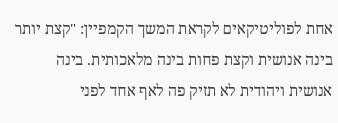אחת לפוליטיקאים לקראת המשך הקמפיין: "קצת יותר בינה אנושית וקצת פחות בינה מלאכותית. בינה אנושית ויהודית לא תזיק פה לאף אחד לפני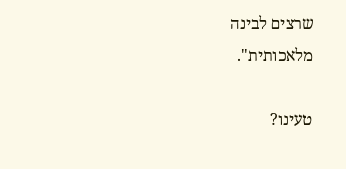שרצים לבינה מלאכותית".

טעינו?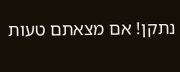נתקן! אם מצאתם טעות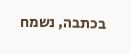בכתבה, נשמח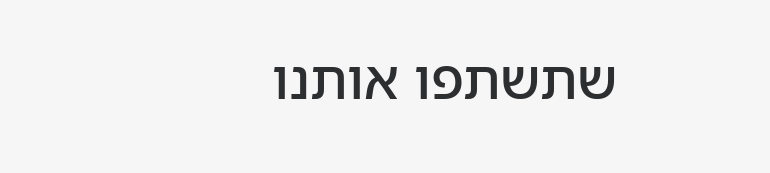שתשתפו אותנו